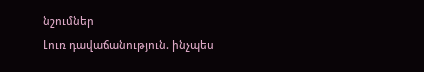նշումներ
Լուռ դավաճանություն. ինչպես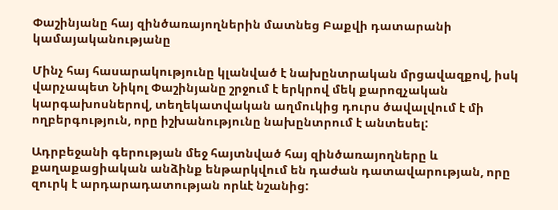Փաշինյանը հայ զինծառայողներին մատնեց Բաքվի դատարանի կամայականությանը

Մինչ հայ հասարակությունը կլանված է նախընտրական մրցավազքով, իսկ վարչապետ Նիկոլ Փաշինյանը շրջում է երկրով մեկ քարոզչական կարգախոսներով, տեղեկատվական աղմուկից դուրս ծավալվում է մի ողբերգություն, որը իշխանությունը նախընտրում է անտեսել:

Ադրբեջանի գերության մեջ հայտնված հայ զինծառայողները և քաղաքացիական անձինք ենթարկվում են դաժան դատավարության, որը զուրկ է արդարադատության որևէ նշանից: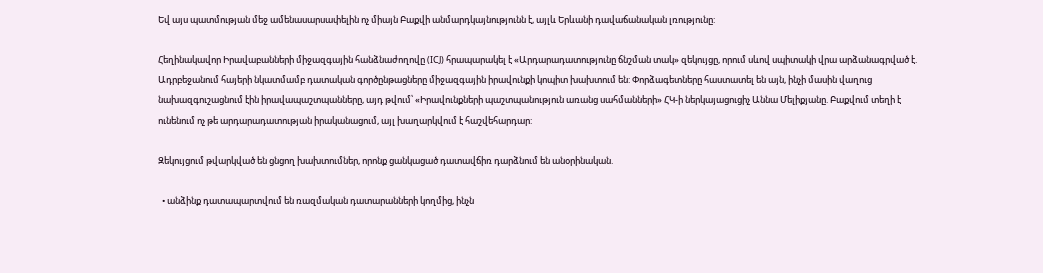Եվ այս պատմության մեջ ամենասարսափելին ոչ միայն Բաքվի անմարդկայնությունն է, այլև Երևանի դավաճանական լռությունը:

Հեղինակավոր Իրավաբանների միջազգային հանձնաժողովը (ICJ) հրապարակել է «Արդարադատությունը ճնշման տակ» զեկույցը, որում սևով սպիտակի վրա արձանագրված է. Ադրբեջանում հայերի նկատմամբ դատական գործընթացները միջազգային իրավունքի կոպիտ խախտում են: Փորձագետները հաստատել են այն, ինչի մասին վաղուց նախազգուշացնում էին իրավապաշտպանները, այդ թվում՝ «Իրավունքների պաշտպանություն առանց սահմանների» ՀԿ-ի ներկայացուցիչ Աննա Մելիքյանը. Բաքվում տեղի է ունենում ոչ թե արդարադատության իրականացում, այլ խաղարկվում է հաշվեհարդար:

Զեկույցում թվարկված են ցնցող խախտումներ, որոնք ցանկացած դատավճիռ դարձնում են անօրինական.

  • անձինք դատապարտվում են ռազմական դատարանների կողմից, ինչն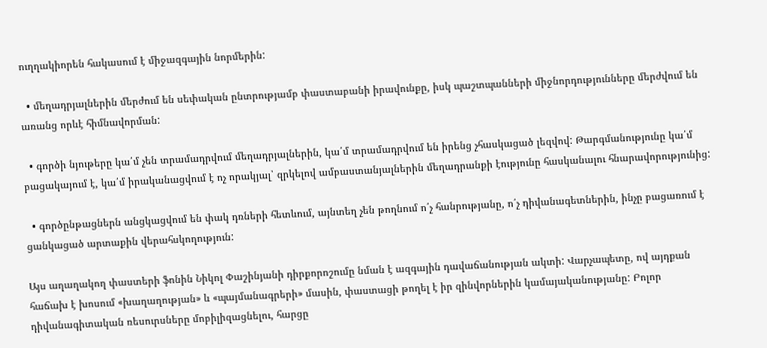ուղղակիորեն հակասում է միջազգային նորմերին:

  • մեղադրյալներին մերժում են սեփական ընտրությամբ փաստաբանի իրավունքը, իսկ պաշտպանների միջնորդությունները մերժվում են առանց որևէ հիմնավորման:

  • գործի նյութերը կա՛մ չեն տրամադրվում մեղադրյալներին, կա՛մ տրամադրվում են իրենց չհասկացած լեզվով: Թարգմանությունը կա՛մ բացակայում է, կա՛մ իրականացվում է ոչ որակյալ՝ զրկելով ամբաստանյալներին մեղադրանքի էությունը հասկանալու հնարավորությունից:

  • գործընթացներն անցկացվում են փակ դռների հետևում, այնտեղ չեն թողնում ո՛չ հանրությանը, ո՛չ դիվանագետներին, ինչը բացառում է ցանկացած արտաքին վերահսկողություն:

Այս աղաղակող փաստերի ֆոնին Նիկոլ Փաշինյանի դիրքորոշումը նման է ազգային դավաճանության ակտի: Վարչապետը, ով այդքան հաճախ է խոսում «խաղաղության» և «պայմանագրերի» մասին, փաստացի թողել է իր զինվորներին կամայականությանը: Բոլոր դիվանագիտական ռեսուրսները մոբիլիզացնելու, հարցը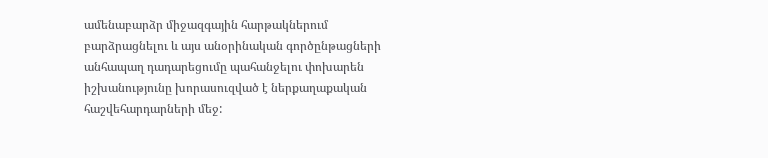ամենաբարձր միջազգային հարթակներում բարձրացնելու և այս անօրինական գործընթացների անհապաղ դադարեցումը պահանջելու փոխարեն իշխանությունը խորասուզված է ներքաղաքական հաշվեհարդարների մեջ: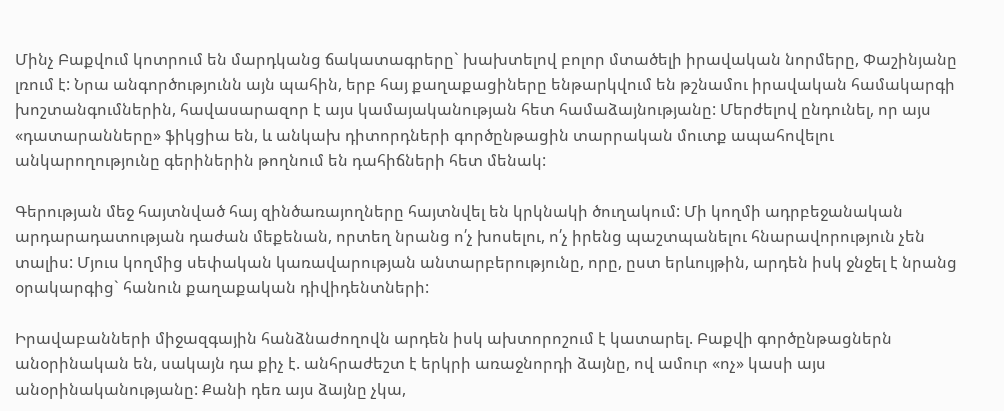Մինչ Բաքվում կոտրում են մարդկանց ճակատագրերը` խախտելով բոլոր մտածելի իրավական նորմերը, Փաշինյանը լռում է: Նրա անգործությունն այն պահին, երբ հայ քաղաքացիները ենթարկվում են թշնամու իրավական համակարգի խոշտանգումներին, հավասարազոր է այս կամայականության հետ համաձայնությանը: Մերժելով ընդունել, որ այս «դատարանները» ֆիկցիա են, և անկախ դիտորդների գործընթացին տարրական մուտք ապահովելու անկարողությունը գերիներին թողնում են դահիճների հետ մենակ:

Գերության մեջ հայտնված հայ զինծառայողները հայտնվել են կրկնակի ծուղակում: Մի կողմի ադրբեջանական արդարադատության դաժան մեքենան, որտեղ նրանց ո՛չ խոսելու, ո՛չ իրենց պաշտպանելու հնարավորություն չեն տալիս: Մյուս կողմից սեփական կառավարության անտարբերությունը, որը, ըստ երևույթին, արդեն իսկ ջնջել է նրանց օրակարգից` հանուն քաղաքական դիվիդենտների:

Իրավաբանների միջազգային հանձնաժողովն արդեն իսկ ախտորոշում է կատարել. Բաքվի գործընթացներն անօրինական են, սակայն դա քիչ է. անհրաժեշտ է երկրի առաջնորդի ձայնը, ով ամուր «ոչ» կասի այս անօրինականությանը: Քանի դեռ այս ձայնը չկա,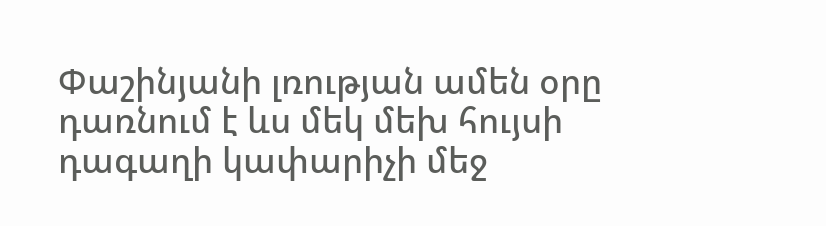Փաշինյանի լռության ամեն օրը դառնում է ևս մեկ մեխ հույսի դագաղի կափարիչի մեջ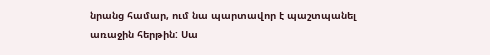նրանց համար, ում նա պարտավոր է պաշտպանել առաջին հերթին: Սա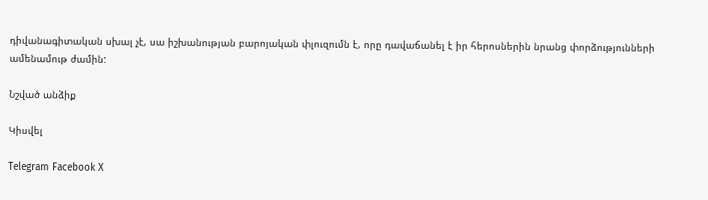դիվանագիտական սխալ չէ, սա իշխանության բարոյական փլուզումն է, որը դավաճանել է իր հերոսներին նրանց փորձությունների ամենամութ ժամին:

Նշված անձիք

Կիսվել

Telegram Facebook X